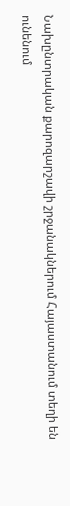Նախընտրական քարոզարշավի շրջանակներում Հայաստանում տեղի են ունենում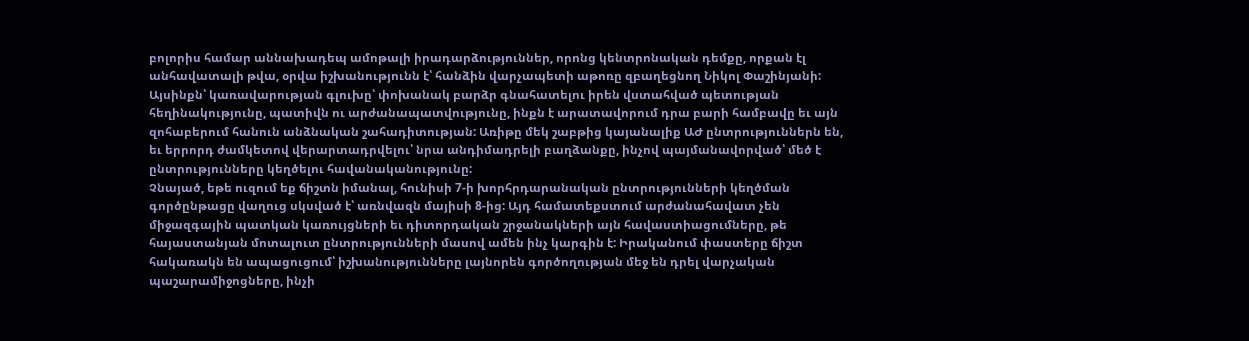բոլորիս համար աննախադեպ ամոթալի իրադարձություններ, որոնց կենտրոնական դեմքը, որքան էլ անհավատալի թվա, օրվա իշխանությունն է՝ հանձին վարչապետի աթոռը զբաղեցնող Նիկոլ Փաշինյանի: Այսինքն՝ կառավարության գլուխը՝ փոխանակ բարձր գնահատելու իրեն վստահված պետության հեղինակությունը, պատիվն ու արժանապատվությունը, ինքն է արատավորում դրա բարի համբավը եւ այն զոհաբերում հանուն անձնական շահադիտության: Առիթը մեկ շաբթից կայանալիք ԱԺ ընտրություններն են, եւ երրորդ ժամկետով վերարտադրվելու՝ նրա անդիմադրելի բաղձանքը, ինչով պայմանավորված՝ մեծ է ընտրությունները կեղծելու հավանականությունը:
Չնայած, եթե ուզում եք ճիշտն իմանալ, հունիսի 7-ի խորհրդարանական ընտրությունների կեղծման գործընթացը վաղուց սկսված է՝ առնվազն մայիսի 8-ից: Այդ համատեքստում արժանահավատ չեն միջազգային պատկան կառույցների եւ դիտորդական շրջանակների այն հավաստիացումները, թե հայաստանյան մոտալուտ ընտրությունների մասով ամեն ինչ կարգին է: Իրականում փաստերը ճիշտ հակառակն են ապացուցում՝ իշխանությունները լայնորեն գործողության մեջ են դրել վարչական պաշարամիջոցները, ինչի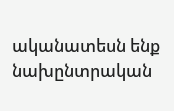ականատեսն ենք նախընտրական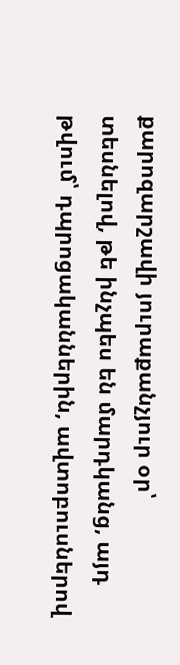քարոզարշավի յուրաքանչյուր օր՝ տեսնելով, թե ինչպես են մարդկանց, այդ թվում՝ դպրոցականներին, ավտոբուսներով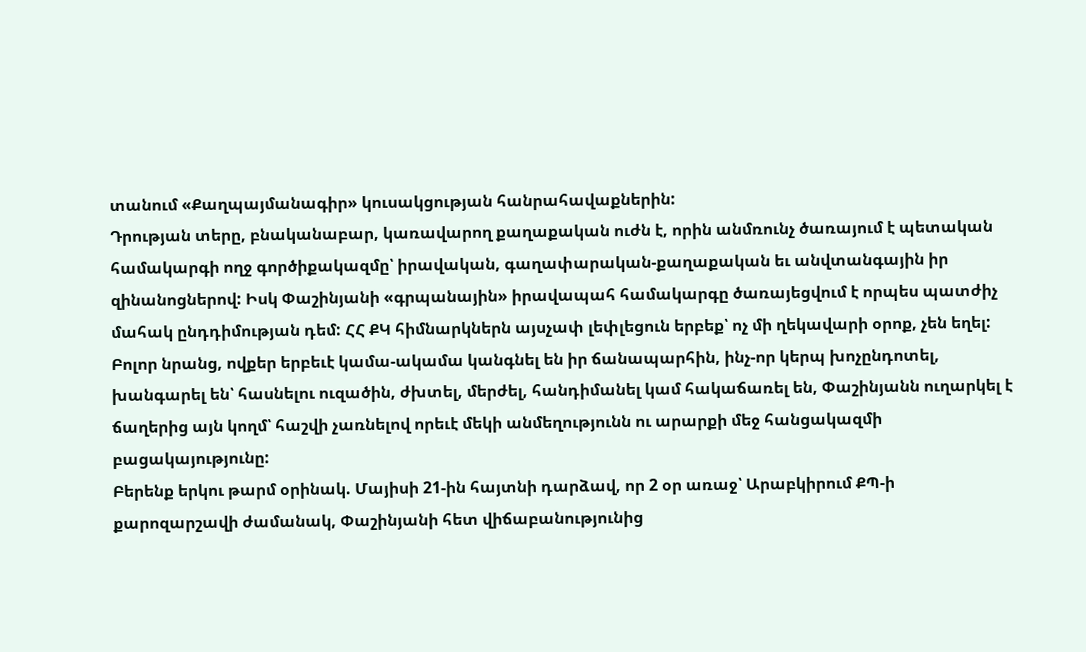տանում «Քաղպայմանագիր» կուսակցության հանրահավաքներին:
Դրության տերը, բնականաբար, կառավարող քաղաքական ուժն է, որին անմռունչ ծառայում է պետական համակարգի ողջ գործիքակազմը՝ իրավական, գաղափարական-քաղաքական եւ անվտանգային իր զինանոցներով: Իսկ Փաշինյանի «գրպանային» իրավապահ համակարգը ծառայեցվում է որպես պատժիչ մահակ ընդդիմության դեմ: ՀՀ ՔԿ հիմնարկներն այսչափ լեփլեցուն երբեք՝ ոչ մի ղեկավարի օրոք, չեն եղել: Բոլոր նրանց, ովքեր երբեւէ կամա-ակամա կանգնել են իր ճանապարհին, ինչ-որ կերպ խոչընդոտել, խանգարել են՝ հասնելու ուզածին, ժխտել, մերժել, հանդիմանել կամ հակաճառել են, Փաշինյանն ուղարկել է ճաղերից այն կողմ՝ հաշվի չառնելով որեւէ մեկի անմեղությունն ու արարքի մեջ հանցակազմի բացակայությունը:
Բերենք երկու թարմ օրինակ. Մայիսի 21-ին հայտնի դարձավ, որ 2 օր առաջ՝ Արաբկիրում ՔՊ-ի քարոզարշավի ժամանակ, Փաշինյանի հետ վիճաբանությունից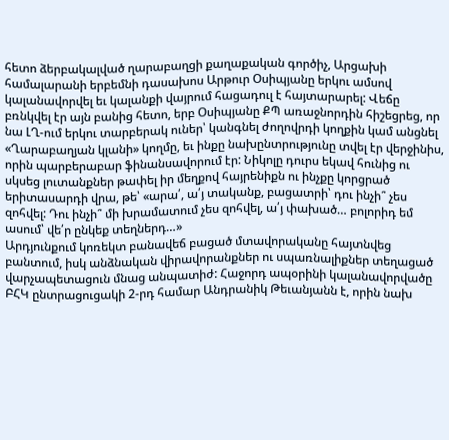հետո ձերբակալված ղարաբաղցի քաղաքական գործիչ, Արցախի համալարանի երբեմնի դասախոս Արթուր Օսիպյանը երկու ամսով կալանավորվել եւ կալանքի վայրում հացադուլ է հայտարարել: Վեճը բռնկվել էր այն բանից հետո, երբ Օսիպյանը ՔՊ առաջնորդին հիշեցրեց, որ նա ԼՂ-ում երկու տարբերակ ուներ՝ կանգնել ժողովրդի կողքին կամ անցնել «Ղարաբաղյան կլանի» կողմը, եւ ինքը նախընտրությունը տվել էր վերջինիս, որին պարբերաբար ֆինանսավորում էր: Նիկոլը դուրս եկավ հունից ու սկսեց լուտանքներ թափել իր մեղքով հայրենիքն ու ինչքը կորցրած երիտասարդի վրա, թե՝ «արա՛, ա՛յ տականք, բացատրի՝ դու ինչի՞ չես զոհվել: Դու ինչի՞ մի խրամատում չես զոհվել, ա՛յ փախած… բոլորիդ եմ ասում՝ վե՛ր ընկեք տեղներդ…»
Արդյունքում կոռեկտ բանավեճ բացած մտավորականը հայտնվեց բանտում, իսկ անձնական վիրավորանքներ ու սպառնալիքներ տեղացած վարչապետացուն մնաց անպատիժ: Հաջորդ ապօրինի կալանավորվածը ԲՀԿ ընտրացուցակի 2-րդ համար Անդրանիկ Թեւանյանն է, որին նախ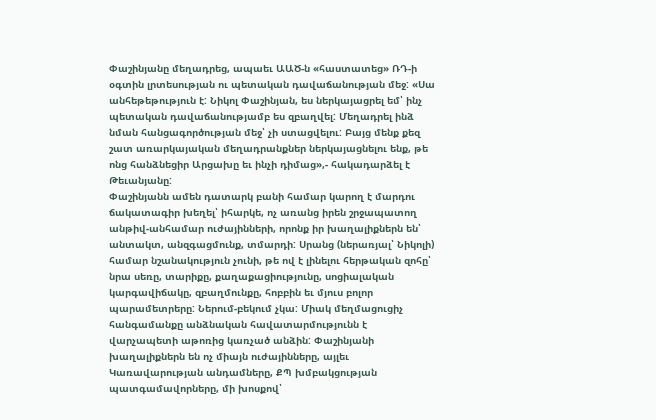Փաշինյանը մեղադրեց, ապաեւ ԱԱԾ-ն «հաստատեց» ՌԴ-ի օգտին լրտեսության ու պետական դավաճանության մեջ: «Սա անհեթեթություն է: Նիկոլ Փաշինյան, ես ներկայացրել եմ՝ ինչ պետական դավաճանությամբ ես զբաղվել: Մեղադրել ինձ նման հանցագործության մեջ՝ չի ստացվելու: Բայց մենք քեզ շատ առարկայական մեղադրանքներ ներկայացնելու ենք, թե ոնց հանձնեցիր Արցախը եւ ինչի դիմաց»,- հակադարձել է Թեւանյանը:
Փաշինյանն ամեն դատարկ բանի համար կարող է մարդու ճակատագիր խեղել՝ իհարկե, ոչ առանց իրեն շրջապատող անթիվ-անհամար ուժայինների, որոնք իր խաղալիքներն են՝ անտակտ, անզգացմունք, տմարդի: Սրանց (ներառյալ՝ Նիկոլի) համար նշանակություն չունի, թե ով է լինելու հերթական զոհը՝ նրա սեռը, տարիքը, քաղաքացիությունը, սոցիալական կարգավիճակը, զբաղմունքը, հոբբին եւ մյուս բոլոր պարամետրերը: Ներում-բեկում չկա: Միակ մեղմացուցիչ հանգամանքը անձնական հավատարմությունն է վարչապետի աթոռից կառչած անձին: Փաշինյանի խաղալիքներն են ոչ միայն ուժայինները, այլեւ Կառավարության անդամները, ՔՊ խմբակցության պատգամավորները, մի խոսքով՝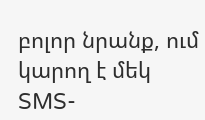բոլոր նրանք, ում կարող է մեկ SMS-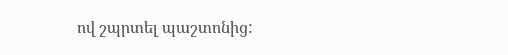ով շպրտել պաշտոնից: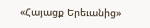«Հայացք Երեւանից»